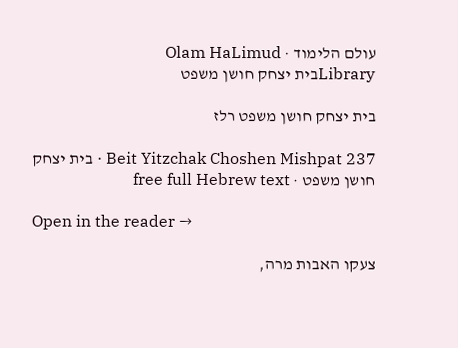עולם הלימוד · Olam HaLimud
Libraryבית יצחק חושן משפט

בית יצחק חושן משפט רלז

Beit Yitzchak Choshen Mishpat 237 · בית יצחק חושן משפט · free full Hebrew text

Open in the reader →

צעקו האבות מרה,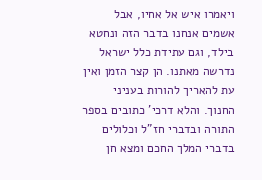ויאמרו איש אל אחיו, אבל אשמים אנחנו בדבר הזה ונחטא בילד, וגם עתידת כלל ישראל נדרשה מאתנו. הן קצר הזמן ואין עת להאריך להורות בעניני החנוך. והלא דרכי' כתובים בספר התורה ובדברי חז"ל וכלולים בדברי המלך החכם ומצא חן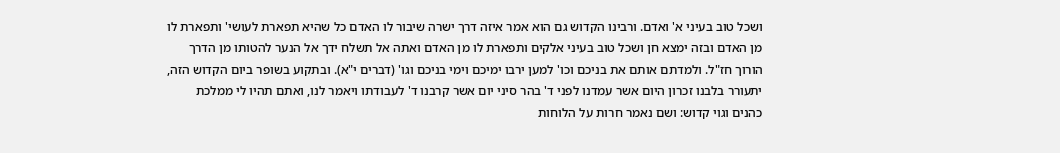ושכל טוב בעיני א' ואדם. ורבינו הקדוש גם הוא אמר איזה דרך ישרה שיבור לו האדם כל שהיא תפארת לעושי' ותפארת לו מן האדם ובזה ימצא חן ושכל טוב בעיני אלקים ותפארת לו מן האדם ואתה אל תשלח ידך אל הנער להטותו מן הדרך הורוך חז"ל. ולמדתם אותם את בניכם וכו' למען ירבו ימיכם וימי בניכם וגו' (דברים י"א). ובתקוע בשופר ביום הקדוש הזה, יתעורר בלבנו זכרון היום אשר עמדנו לפני ד' בהר סיני יום אשר קרבנו ד' לעבודתו ויאמר לנו, ואתם תהיו לי ממלכת כהנים וגוי קדוש: ושם נאמר חרות על הלוחות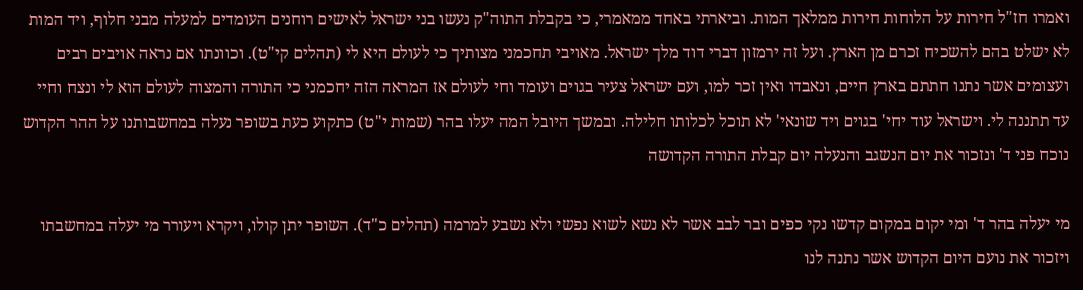ואמרו חז"ל חירות על הלוחות חירות ממלאך המות. וביארתי באחד ממאמרי, כי בקבלת התוה"ק נעשו בני ישראל לאישים רוחנים העומדים למעלה מבני חלוף, ויד המות לא ישלט בהם להשכיח זכרם מן הארץ. ועל זה ירמזון דברי דוד מלך ישראל. מאויבי תחכמני מצותיך כי לעולם היא לי (תהלים קי"ט). וכוונתו אם נראה אויבים רבים ועצומים אשר נתנו חתתם בארץ חיים, ונאבדו ואין זכר למו, ועם ישראל צעיר בגוים ועומד וחי לעולם אז המראה הזה יחכמני כי התורה והמצוה לעולם הוא לי ונצח וחיי עד תתננה לי. וישראל עוד יחי' בגוים ויד שונאי' לא תוכל לכלותו חלילה. ובמשך היובל המה יעלו בהר (שמות י"ט) כתקוע כעת בשופר נעלה במחשבותנו על ההר הקדוש נוכח פני ד' ונזכור את יום הנשגב והנעלה יום קבלת התורה הקדושה

מי יעלה בהר ד' ומי יקום במקום קדשו נקי כפים ובר לבב אשר לא נשא לשוא נפשי ולא נשבע למרמה (תהלים כ"ד). השופר יתן קולו, ויקרא ויעורר מי יעלה במחשבתו ויזכור את נועם היום הקדוש אשר נתנה לנו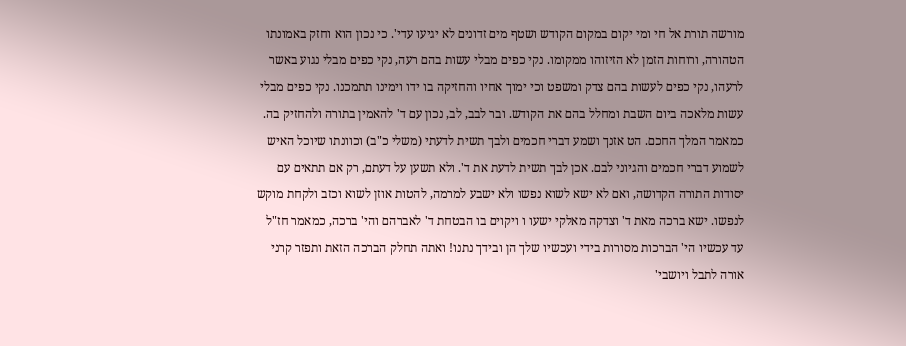מורשה תורת אל חי ומי יקום במקום הקודש ושטף מים זדונים לא יגיעו עדי'. כי נכון הוא וחזק באמונתו הטהורה, ורוחות הזמן לא הזיזוהו ממקומו. נקי כפים מבלי עשות בהם רעה, נקי כפים מבלי נגוע באשר לרעהו, נקי כפים לעשות בהם צדק ומשפט וכי ימוך אחיו והחזיקה בו ידו וימינו תתמכנו. נקי כפים מבלי עשות מלאכה ביום השבת ומחלל בהם את הקודש. ובר לבב, לב, נכון עם ד' להאמין בתורה ולהחזיק בה. כמאמר המלך החכם. הט אזנך ושמע דברי חכמים ולבך תשית לדעתי (משלי כ"ב) וכוונתו שיוכל האיש לשמוע דברי חכמים והגיוני לבם. אכן לבך תשית לדעת את ד'. ולא תשען על דעתם, רק אם תתאים עם יסודות התורה הקדושה, ואם לא ישא לשוא נפשו ולא ישבע למרמה, להטות אוזן לשוא וכזב ולקחת מוקש לנפשו. ישא ברכה מאת ד' וצדקה מאלקי ישעו ו ויקוים בו הבטחת ד' לאברהם והי' ברכה, כמאמר חז"ל עד עכשיו הי' הברכות מסורות בידי ועכשיו שלך הן ובידך נתנו! ואתה תחלק הברכה הזאת ותפזר קרני אורה לתבל ויושבי'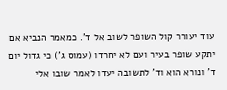עוד יעורר קול השופר לשוב אל ד'. כמאמר הנביא אם יתקע שופר בעיר ועם לא יחרדו (עמוס ג') כי גדול יום ד' ונורא הוא וד' לתשובה יעדו לאמר שובו אלי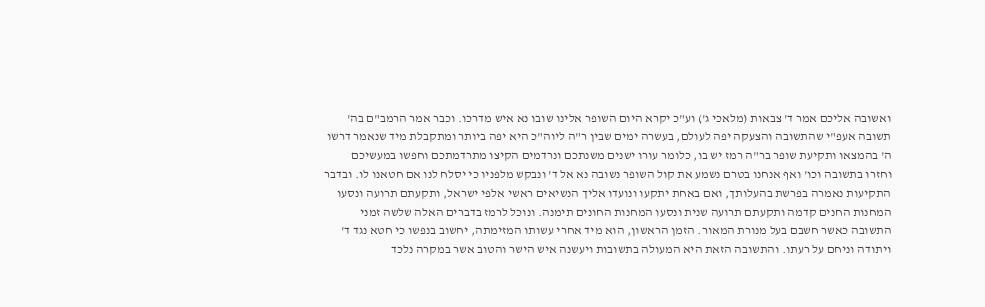ואשובה אליכם אמר ד' צבאות (מלאכי ג') וע"כ יקרא היום השופר אלינו שובו נא איש מדרכו. וכבר אמר הרמב"ם בה' תשובה אעפ"י שהתשובה והצעקה יפה לעולם, בעשרה ימים שבין ר"ה ליוה"כ היא יפה ביותר ומתקבלת מיד שנאמר דרשו ה' בהמצאו ותקיעת שופר בר"ה רמז יש בו, כלומר עורו ישנים משנתכם ונרדמים הקיצו מתרדמתכם וחפשו במעשיכם וחזרו בתשובה וכו' ואף אנחנו בטרם נשמע את קול השופר נשובה נא אל ד' ונבקש מלפניו כי יסלח לנו אם חטאנו לו. ובדבר התקיעות נאמרה בפרשת בהעלותך, ואם באחת יתקעו ונועדו אליך הנשיאים ראשי אלפי ישראל, ותקעתם תרועה ונסעו המחנות החנים קדמה ותקעתם תרועה שנית ונסעו המחנות החונים תימנה. ונוכל לרמז בדברים האלה שלשה זמני התשובה כאשר חשבם בעל מנורת המאור. הזמן הראשון, הוא מיד אחרי עשותו המזימתה, יחשוב בנפשו כי חטא נגד ד' ויתודה וניחם על רעתו. והתשובה הזאת היא המעולה בתשובות ויעשנה איש הישר והטוב אשר במקרה נלכד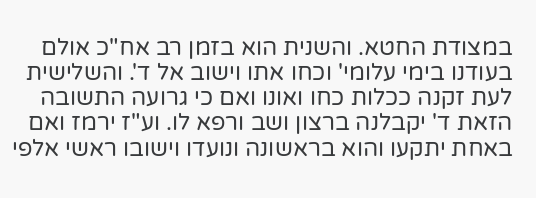במצודת החטא. והשנית הוא בזמן רב אח"כ אולם בעודנו בימי עלומי' וכחו אתו וישוב אל ד'. והשלישית לעת זקנה ככלות כחו ואונו ואם כי גרועה התשובה הזאת ד' יקבלנה ברצון ושב ורפא לו. וע"ז ירמז ואם באחת יתקעו והוא בראשונה ונועדו וישובו ראשי אלפי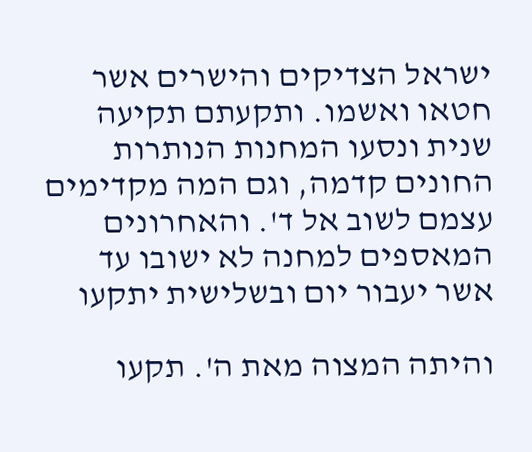ישראל הצדיקים והישרים אשר חטאו ואשמו. ותקעתם תקיעה שנית ונסעו המחנות הנותרות החונים קדמה, וגם המה מקדימים עצמם לשוב אל ד'. והאחרונים המאספים למחנה לא ישובו עד אשר יעבור יום ובשלישית יתקעו

והיתה המצוה מאת ה'. תקעו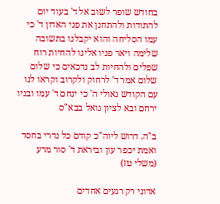בחודש שופר לשוב אל ד' בעוד יום להתודות ולהתחנן את פני האדון ד' כי עמו הסליחה והוא יקבלנו בתשובה שלימה ויאר פניו אלינו להחיות רוח שפלים ולהחיות לב נדכאים כי שלום שלום אמר ד' לרחוק ולקרוב וקראו לנו עם הקודש גאולי ה' כי ינחם ד' עמו ובניו ירחם ובא לציון גואל בבא"ס

ב"ה. דרוש ליוה"כ קודם כל נדרי בחסד ואמת יכפר עון וביראת ד' סור מרע (משלי טז)

אדוני רק רגעים אחדים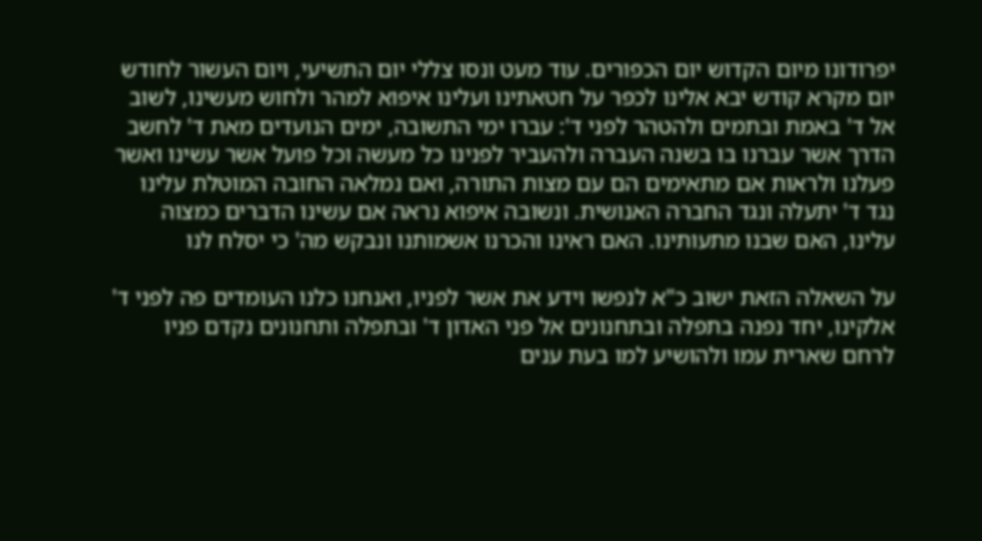יפרודונו מיום הקדוש יום הכפורים. עוד מעט ונסו צללי יום התשיעי, ויום העשור לחודש יום מקרא קודש יבא אלינו לכפר על חטאתינו ועלינו איפוא למהר ולחוש מעשינו, לשוב אל ד' באמת ובתמים ולהטהר לפני ד': עברו ימי התשובה, ימים הנועדים מאת ד' לחשב הדרך אשר עברנו בו בשנה העברה ולהעביר לפנינו כל מעשה וכל פועל אשר עשינו ואשר פעלנו ולראות אם מתאימים הם עם מצות התורה, ואם נמלאה החובה המוטלת עלינו נגד ד' יתעלה ונגד החברה האנושית. ונשובה איפוא נראה אם עשינו הדברים כמצוה עלינו, האם שבנו מתעותינו. האם ראינו והכרנו אשמותנו ונבקש מה' כי יסלח לנו

על השאלה הזאת ישוב כ"א לנפשו וידע את אשר לפניו, ואנחנו כלנו העומדים פה לפני ד' אלקינו, יחד נפנה בתפלה ובתחנונים אל פני האדון ד' ובתפלה ותחנונים נקדם פניו לרחם שארית עמו ולהושיע למו בעת ענים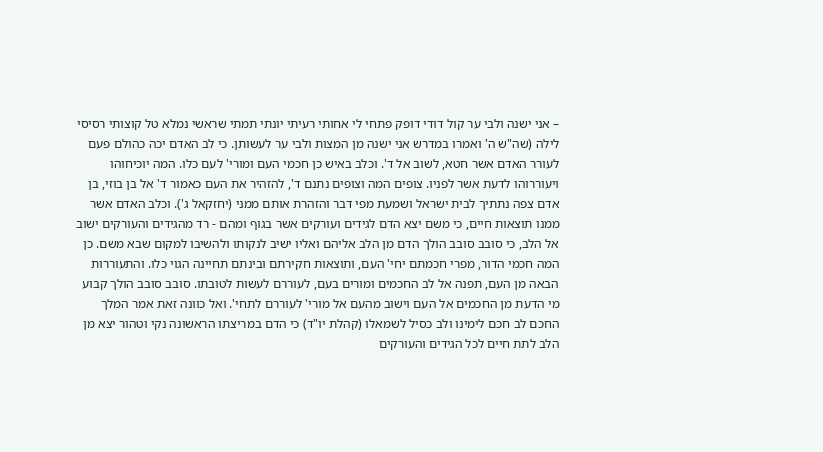– אני ישנה ולבי ער קול דודי דופק פתחי לי אחותי רעיתי יונתי תמתי שראשי נמלא טל קוצותי רסיסי לילה (שה"ש ה' ואמרו במדרש אני ישנה מן המצות ולבי ער לעשותן. כי לב האדם יכה כהולם פעם לעורר האדם אשר חטא, לשוב אל ד'. וכלב באיש כן חכמי העם ומורי' לעם כלו. המה יוכיחוהו ויעוררוהו לדעת אשר לפניו. צופים המה וצופים נתנם ד', להזהיר את העם כאמור ד' אל בן בוזי, בן אדם צפה נתתיך לבית ישראל ושמעת מפי דבר והזהרת אותם ממני (יחזקאל ג'). וכלב האדם אשר ממנו תוצאות חיים, כי משם יצא הדם לגידים ועורקים אשר בגוף ומהם - רד מהגידים והעורקים ישוב אל הלב, כי סובב סובב הולך הדם מן הלב אליהם ואליו ישיב לנקותו ולהשיבו למקום שבא משם. כן המה חכמי הדור, מפרי חכמתם יחי' העם, ותוצאות חקירתם ובינתם תחיינה הגוי כלו. והתעוררות הבאה מן העם, תפנה אל לב החכמים ומורים בעם, לעוררם לעשות לטובתו. סובב סובב הולך קבוע מי הדעת מן החכמים אל העם וישוב מהעם אל מורי' לעוררם לתחי'. ואל כוונה זאת אמר המלך החכם לב חכם לימינו ולב כסיל לשמאלו (קהלת יו"ד) כי הדם במריצתו הראשונה נקי וטהור יצא מן הלב לתת חיים לכל הגידים והעורקים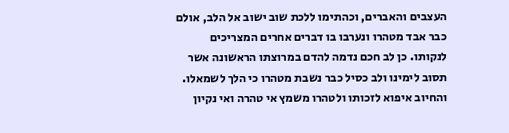העצבים והאברים, וכהתימו ללכת שוב ישוב אל הלב, אולם כבר אבד מטהרו ונערבו בו דברים אחרים המצריכים לנקותו. כן לב חכם נדמה להדם במרוצתו הראשונה אשר תסוב לימינו ולב כסיל כבר נשבת מטהרו כי הלך לשמאלו. והחיוב איפוא לזכותו ולטהרו משמץ אי טהרה ואי נקיון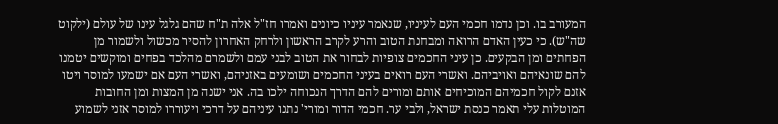המעורב בו. וכן נדמו חכמי העם לעיניו, שנאמר עיניו כיונים ואמרו חז"ל אלה ת"ח שהם גלגל עינו של עולם (ילקוט שה"ש). כי כעין האדם הרואה ומבחנת הטוב והרע לקרב הראשון ולרחק האחרון להסיר מכשול ולשמור מן הפחתים ומן הבקעים. כן עיני החכמים צופיות לבחור את הטוב לבני עמם ולשמרם מהלכד בפחים ומוקשים יטמנו להם שונאיהם ואויביהם. ואשרי העם רואים בעיני החכמים ושומעים באזניהם, ואשרי העם אם ישמעו למוסר ויטו אזנם לקול חכמיהם המוכיחים אותם ומורים להם הדרך הנכוחה ילכו בה. אני ישנה מן המצות ומן החובות המוטלות עלי תאמר כנסת ישראל, ולבי ער. חכמי הדור ומורי' נתנו עיניהם על דרכי ויעוררו למוסר אזני לשמוע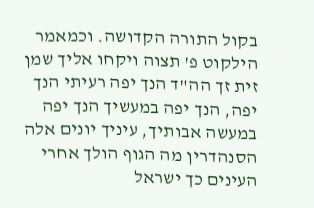בקול התורה הקדושה. וכמאמר הילקוט פ' תצוה ויקחו אליך שמן זית זך הה"ד הנך יפה רעיתי הנך יפה, הנך יפה במעשיך הנך יפה במעשה אבותיך, עיניך יונים אלה הסנהדרין מה הגוף הולך אחרי העינים כך ישראל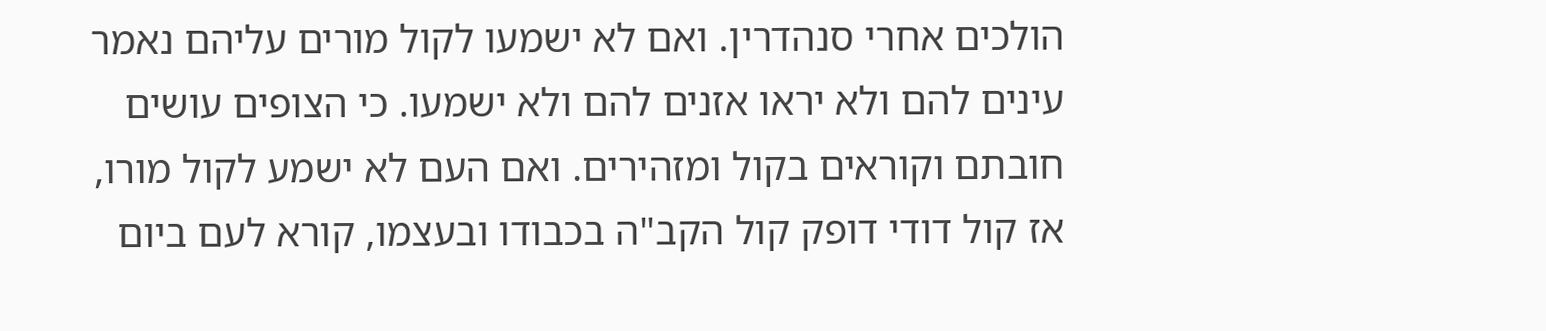הולכים אחרי סנהדרין. ואם לא ישמעו לקול מורים עליהם נאמר עינים להם ולא יראו אזנים להם ולא ישמעו. כי הצופים עושים חובתם וקוראים בקול ומזהירים. ואם העם לא ישמע לקול מורו, אז קול דודי דופק קול הקב"ה בכבודו ובעצמו, קורא לעם ביום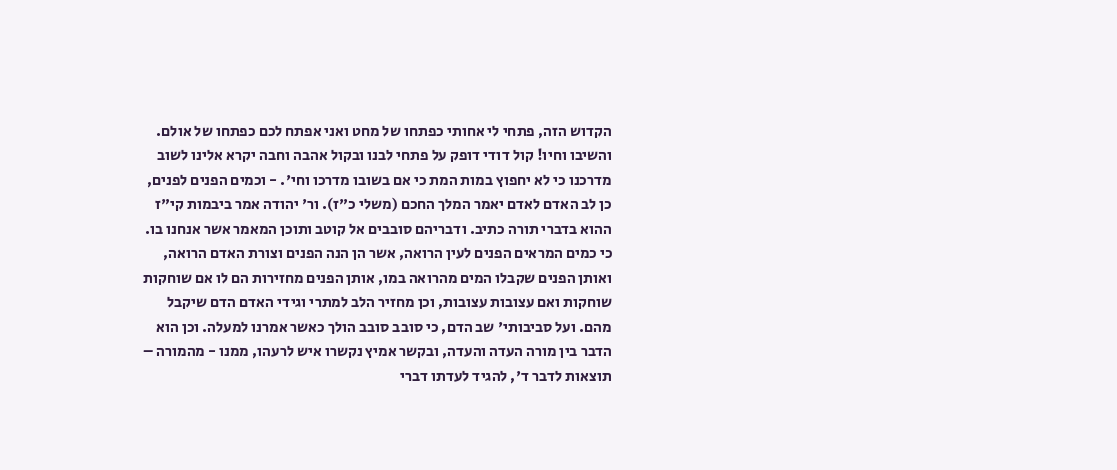הקדוש הזה, פתחי לי אחותי כפתחו של מחט ואני אפתח לכם כפתחו של אולם. והשיבו וחיו! קול דודי דופק על פתחי לבנו ובקול אהבה וחבה יקרא אלינו לשוב מדרכנו כי לא יחפוץ במות המת כי אם בשובו מדרכו וחי'. - וכמים הפנים לפנים, כן לב האדם לאדם יאמר המלך החכם (משלי כ"ז). ור' יהודה אמר ביבמות קי"ז ההוא בדברי תורה כתיב. ודבריהם סובבים אל קוטב ותוכן המאמר אשר אנחנו בו. כי כמים המראים הפנים לעין הרואה, אשר הן הנה הפנים וצורת האדם הרואה, ואותן הפנים שקבלו המים מהרואה במו, אותן הפנים מחזירות הם לו אם שוחקות שוחקות ואם עצובות עצובות, וכן מחזיר הלב למתרי וגידי האדם הדם שיקבל מהם. ועל סביבותי' שב הדם, כי סובב סובב הולך כאשר אמרנו למעלה. וכן הוא הדבר בין מורה העדה והעדה, ובקשר אמיץ נקשרו איש לרעהו, ממנו - מהמורה – תוצאות לדבר ד', להגיד לעדתו דברי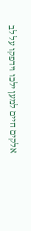אלקים חיים למען ילכו וידפקו על לב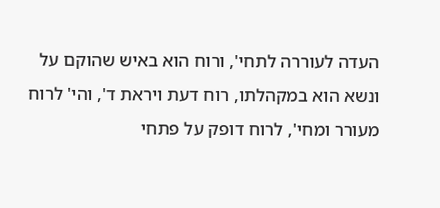העדה לעוררה לתחי', ורוח הוא באיש שהוקם על ונשא הוא במקהלתו, רוח דעת ויראת ד', והי' לרוח מעורר ומחי', לרוח דופק על פתחי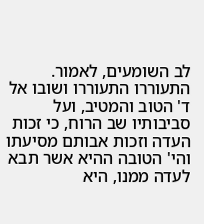לב השומעים, לאמור. התעוררו התעוררו ושובו אל ד' הטוב והמטיב, ועל סביבותיו שב הרוח, כי זכות העדה וזכות אבותם מסיעתו והי' הטובה ההיא אשר תבא לעדה ממנו, היא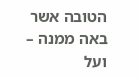הטובה אשר באה ממנה – ועל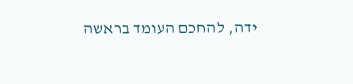ידה, להחכם העומד בראשה